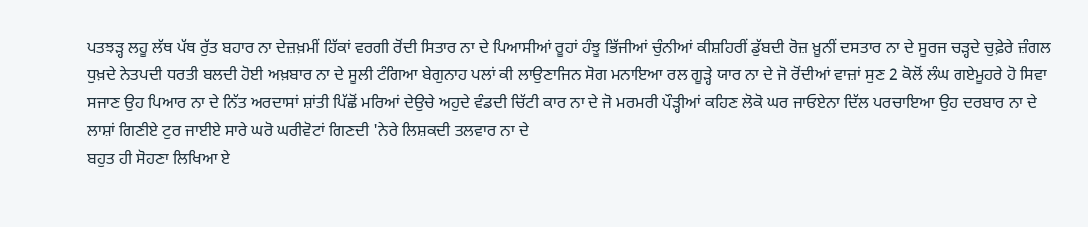ਪਤਝੜ੍ਹ ਲਹੂ ਲੱਥ ਪੱਥ ਰੁੱਤ ਬਹਾਰ ਨਾ ਦੇਜ਼ਖ਼ਮੀਂ ਹਿੱਕਾਂ ਵਰਗੀ ਰੋਂਦੀ ਸਿਤਾਰ ਨਾ ਦੇ ਪਿਆਸੀਆਂ ਰੂਹਾਂ ਹੰਝੂ ਭਿੱਜੀਆਂ ਚੁੰਨੀਆਂ ਕੀਸ਼ਹਿਰੀਂ ਡੁੱਬਦੀ ਰੋਜ਼ ਖ਼ੂਨੀਂ ਦਸਤਾਰ ਨਾ ਦੇ ਸੂਰਜ ਚੜ੍ਹਦੇ ਚੁਫ਼ੇਰੇ ਜ਼ੰਗਲ ਧੁਖ਼ਦੇ ਨੇਤਪਦੀ ਧਰਤੀ ਬਲਦੀ ਹੋਈ ਅਖ਼ਬਾਰ ਨਾ ਦੇ ਸੂਲੀ ਟੰਗਿਆ ਬੇਗੁਨਾਹ ਪਲਾਂ ਕੀ ਲਾਉਣਾਜਿਨ ਸੋਗ ਮਨਾਇਆ ਰਲ ਗੂੜ੍ਹੇ ਯਾਰ ਨਾ ਦੇ ਜੋ ਰੋਂਦੀਆਂ ਵਾਜ਼ਾਂ ਸੁਣ 2 ਕੋਲੋਂ ਲੰਘ ਗਏਮੂਹਰੇ ਹੋ ਸਿਵਾ ਸਜਾਣ ਉਹ ਪਿਆਰ ਨਾ ਦੇ ਨਿੱਤ ਅਰਦਾਸਾਂ ਸ਼ਾਂਤੀ ਪਿੱਛੋਂ ਮਰਿਆਂ ਦੇਉਚੇ ਅਹੁਦੇ ਵੰਡਦੀ ਚਿੱਟੀ ਕਾਰ ਨਾ ਦੇ ਜੋ ਮਰਮਰੀ ਪੌੜ੍ਹੀਆਂ ਕਹਿਣ ਲੋਕੋ ਘਰ ਜਾਓਏਨਾ ਦਿੱਲ ਪਰਚਾਇਆ ਉਹ ਦਰਬਾਰ ਨਾ ਦੇ ਲਾਸ਼ਾਂ ਗਿਣੀਏ ਟੁਰ ਜਾਈਏ ਸਾਰੇ ਘਰੋ ਘਰੀਵੋਟਾਂ ਗਿਣਦੀ 'ਨੇਰੇ ਲਿਸ਼ਕਦੀ ਤਲਵਾਰ ਨਾ ਦੇ
ਬਹੁਤ ਹੀ ਸੋਹਣਾ ਲਿਖਿਆ ਏ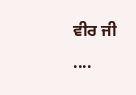ਵੀਰ ਜੀ ....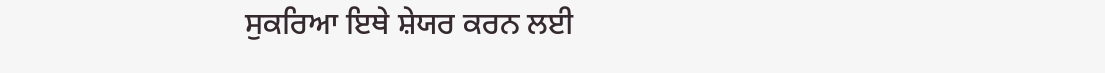ਸੁਕਰਿਆ ਇਥੇ ਸ਼ੇਯਰ ਕਰਨ ਲਈ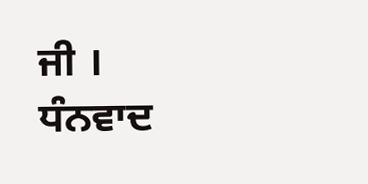ਜੀ ।
ਧੰਨਵਾਦ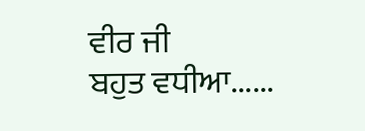ਵੀਰ ਜੀ
ਬਹੁਤ ਵਧੀਆ......